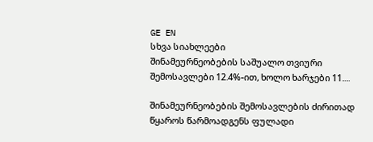GE EN
სხვა სიახლეები
შინამეურნეობების საშუალო თვიური შემოსავლები 12.4%-ით, ხოლო ხარჯები 11....

შინამეურნეობების შემოსავლების ძირითად წყაროს წარმოადგენს ფულადი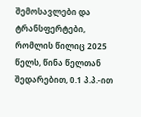შემოსავლები და ტრანსფერტები, რომლის წილიც 2025 წელს, წინა წელთან შედარებით, 0.1 პ.პ.-ით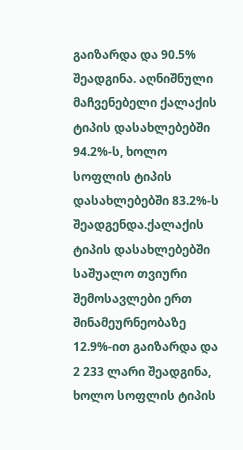გაიზარდა და 90.5% შეადგინა. აღნიშნული მაჩვენებელი ქალაქის ტიპის დასახლებებში 94.2%-ს, ხოლო სოფლის ტიპის დასახლებებში 83.2%-ს შეადგენდა.ქალაქის ტიპის დასახლებებში საშუალო თვიური შემოსავლები ერთ შინამეურნეობაზე 12.9%-ით გაიზარდა და 2 233 ლარი შეადგინა, ხოლო სოფლის ტიპის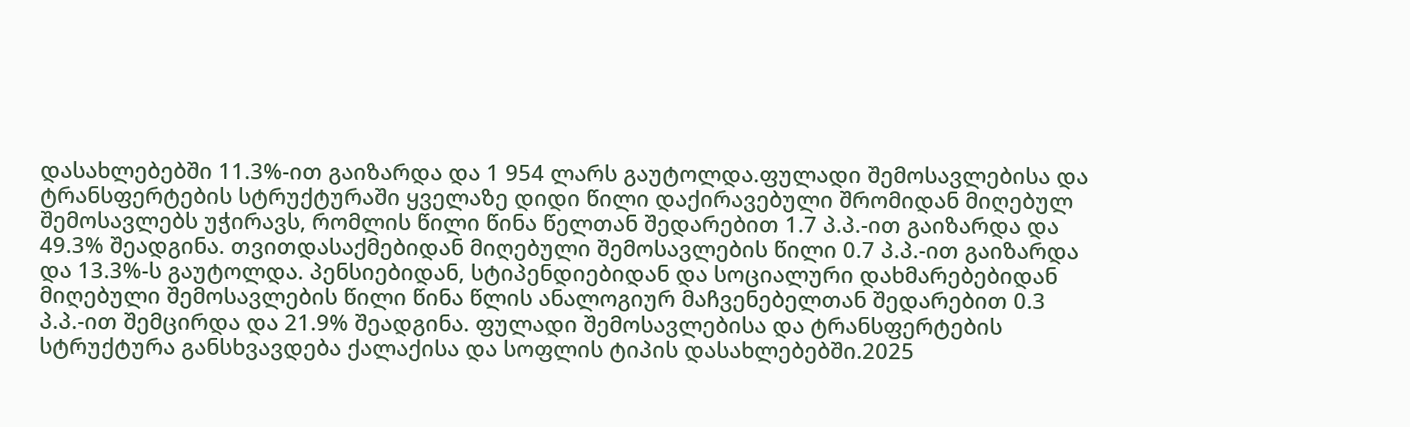დასახლებებში 11.3%-ით გაიზარდა და 1 954 ლარს გაუტოლდა.ფულადი შემოსავლებისა და ტრანსფერტების სტრუქტურაში ყველაზე დიდი წილი დაქირავებული შრომიდან მიღებულ შემოსავლებს უჭირავს, რომლის წილი წინა წელთან შედარებით 1.7 პ.პ.-ით გაიზარდა და 49.3% შეადგინა. თვითდასაქმებიდან მიღებული შემოსავლების წილი 0.7 პ.პ.-ით გაიზარდა და 13.3%-ს გაუტოლდა. პენსიებიდან, სტიპენდიებიდან და სოციალური დახმარებებიდან მიღებული შემოსავლების წილი წინა წლის ანალოგიურ მაჩვენებელთან შედარებით 0.3 პ.პ.-ით შემცირდა და 21.9% შეადგინა. ფულადი შემოსავლებისა და ტრანსფერტების სტრუქტურა განსხვავდება ქალაქისა და სოფლის ტიპის დასახლებებში.2025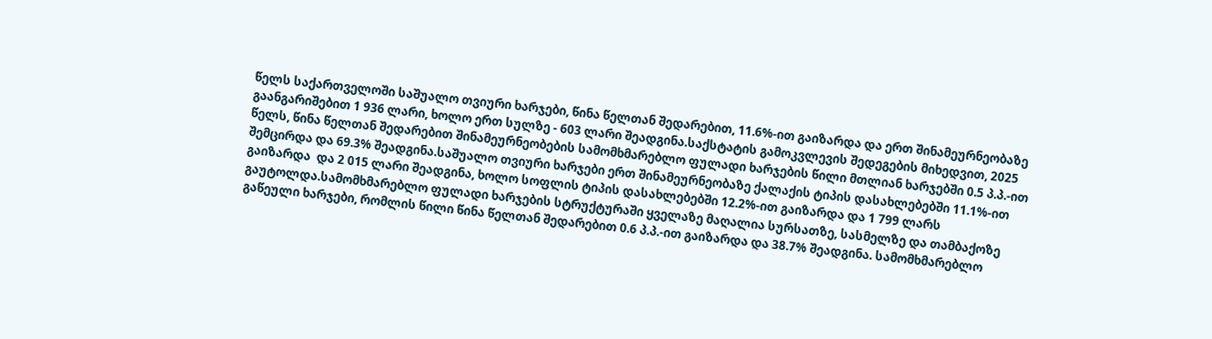წელს საქართველოში საშუალო თვიური ხარჯები, წინა წელთან შედარებით, 11.6%-ით გაიზარდა და ერთ შინამეურნეობაზე გაანგარიშებით 1 936 ლარი, ხოლო ერთ სულზე - 603 ლარი შეადგინა.საქსტატის გამოკვლევის შედეგების მიხედვით, 2025 წელს, წინა წელთან შედარებით შინამეურნეობების სამომხმარებლო ფულადი ხარჯების წილი მთლიან ხარჯებში 0.5 პ.პ.-ით შემცირდა და 69.3% შეადგინა.საშუალო თვიური ხარჯები ერთ შინამეურნეობაზე ქალაქის ტიპის დასახლებებში 11.1%-ით გაიზარდა  და 2 015 ლარი შეადგინა, ხოლო სოფლის ტიპის დასახლებებში 12.2%-ით გაიზარდა და 1 799 ლარს გაუტოლდა.სამომხმარებლო ფულადი ხარჯების სტრუქტურაში ყველაზე მაღალია სურსათზე, სასმელზე და თამბაქოზე გაწეული ხარჯები, რომლის წილი წინა წელთან შედარებით 0.6 პ.პ.-ით გაიზარდა და 38.7% შეადგინა. სამომხმარებლო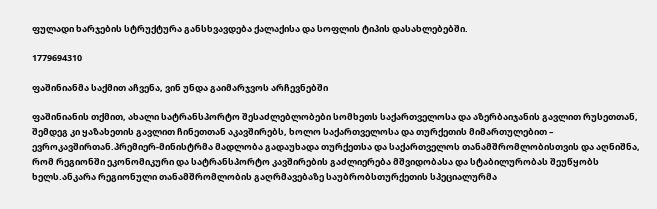ფულადი ხარჯების სტრუქტურა განსხვავდება ქალაქისა და სოფლის ტიპის დასახლებებში.

1779694310

ფაშინიანმა საქმით აჩვენა, ვინ უნდა გაიმარჯვოს არჩევნებში

ფაშინიანის თქმით, ახალი სატრანსპორტო შესაძლებლობები სომხეთს საქართველოსა და აზერბაიჯანის გავლით რუსეთთან, შემდეგ კი ყაზახეთის გავლით ჩინეთთან აკავშირებს, ხოლო საქართველოსა და თურქეთის მიმართულებით – ევროკავშირთან.პრემიერ-მინისტრმა მადლობა გადაუხადა თურქეთსა და საქართველოს თანამშრომლობისთვის და აღნიშნა, რომ რეგიონში ეკონომიკური და სატრანსპორტო კავშირების გაძლიერება მშვიდობასა და სტაბილურობას შეუწყობს ხელს.ანკარა რეგიონული თანამშრომლობის გაღრმავებაზე საუბრობსთურქეთის სპეციალურმა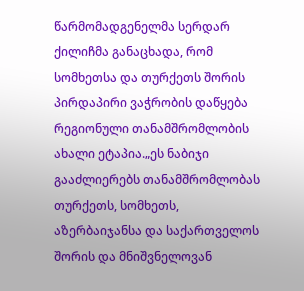წარმომადგენელმა სერდარ ქილიჩმა განაცხადა, რომ სომხეთსა და თურქეთს შორის პირდაპირი ვაჭრობის დაწყება რეგიონული თანამშრომლობის ახალი ეტაპია.„ეს ნაბიჯი გააძლიერებს თანამშრომლობას თურქეთს, სომხეთს, აზერბაიჯანსა და საქართველოს შორის და მნიშვნელოვან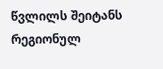წვლილს შეიტანს რეგიონულ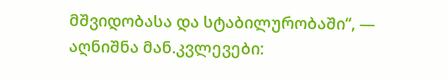მშვიდობასა და სტაბილურობაში“, — აღნიშნა მან.კვლევები: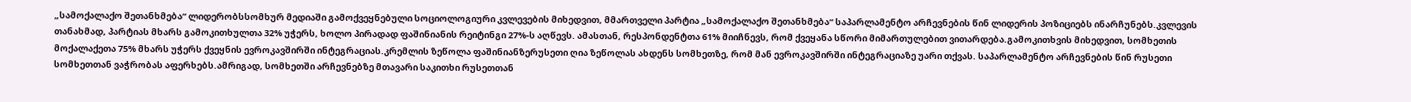„სამოქალაქო შეთანხმება“ ლიდერობსსომხურ მედიაში გამოქვეყნებული სოციოლოგიური კვლევების მიხედვით, მმართველი პარტია „სამოქალაქო შეთანხმება“ საპარლამენტო არჩევნების წინ ლიდერის პოზიციებს ინარჩუნებს.კვლევის თანახმად, პარტიას მხარს გამოკითხულთა 32% უჭერს, ხოლო პირადად ფაშინიანის რეიტინგი 27%-ს აღწევს. ამასთან, რესპონდენტთა 61% მიიჩნევს, რომ ქვეყანა სწორი მიმართულებით ვითარდება.გამოკითხვის მიხედვით, სომხეთის მოქალაქეთა 75% მხარს უჭერს ქვეყნის ევროკავშირში ინტეგრაციას.კრემლის ზეწოლა ფაშინიანზერუსეთი ღია ზეწოლას ახდენს სომხეთზე, რომ მან ევროკავშირში ინტეგრაციაზე უარი თქვას. საპარლამენტო არჩევნების წინ რუსეთი სომხეთთან ვაჭრობას აფერხებს.ამრიგად, სომხეთში არჩევნებზე მთავარი საკითხი რუსეთთან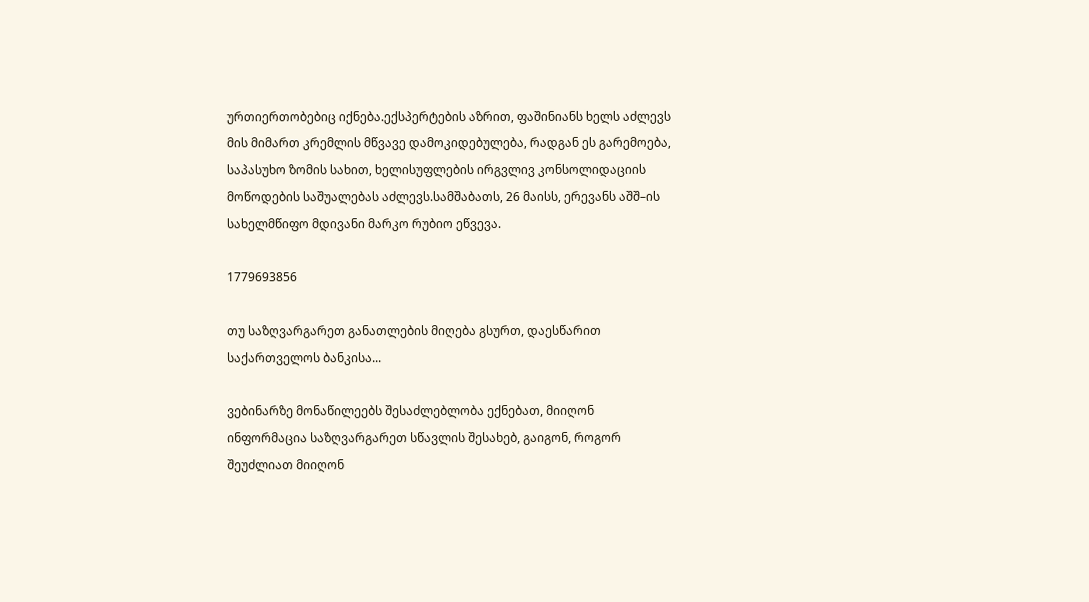ურთიერთობებიც იქნება.ექსპერტების აზრით, ფაშინიანს ხელს აძლევს მის მიმართ კრემლის მწვავე დამოკიდებულება, რადგან ეს გარემოება, საპასუხო ზომის სახით, ხელისუფლების ირგვლივ კონსოლიდაციის მოწოდების საშუალებას აძლევს.სამშაბათს, 26 მაისს, ერევანს აშშ–ის სახელმწიფო მდივანი მარკო რუბიო ეწვევა.

1779693856

თუ საზღვარგარეთ განათლების მიღება გსურთ, დაესწარით საქართველოს ბანკისა...

ვებინარზე მონაწილეებს შესაძლებლობა ექნებათ, მიიღონ ინფორმაცია საზღვარგარეთ სწავლის შესახებ, გაიგონ, როგორ შეუძლიათ მიიღონ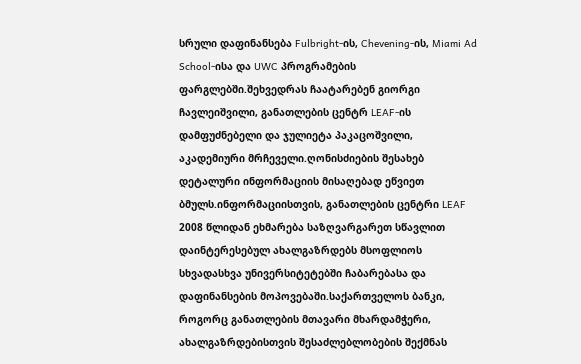სრული დაფინანსება Fulbright-ის, Chevening-ის, Miami Ad School-ისა და UWC პროგრამების ფარგლებში.შეხვედრას ჩაატარებენ გიორგი ჩავლეიშვილი, განათლების ცენტრ LEAF-ის დამფუძნებელი და ჯულიეტა პაკაცოშვილი, აკადემიური მრჩეველი.ღონისძიების შესახებ დეტალური ინფორმაციის მისაღებად ეწვიეთ ბმულს.ინფორმაციისთვის, განათლების ცენტრი LEAF 2008 წლიდან ეხმარება საზღვარგარეთ სწავლით დაინტერესებულ ახალგაზრდებს მსოფლიოს სხვადასხვა უნივერსიტეტებში ჩაბარებასა და დაფინანსების მოპოვებაში.საქართველოს ბანკი, როგორც განათლების მთავარი მხარდამჭერი, ახალგაზრდებისთვის შესაძლებლობების შექმნას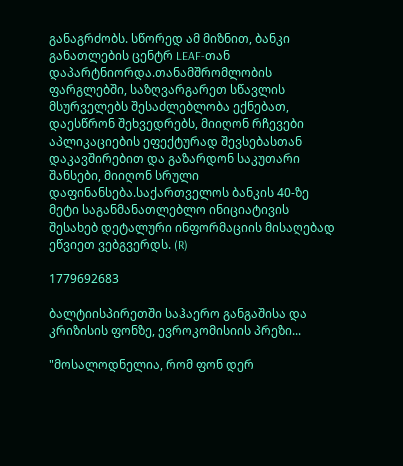განაგრძობს. სწორედ ამ მიზნით, ბანკი განათლების ცენტრ LEAF-თან დაპარტნიორდა.თანამშრომლობის ფარგლებში, საზღვარგარეთ სწავლის მსურველებს შესაძლებლობა ექნებათ, დაესწრონ შეხვედრებს, მიიღონ რჩევები აპლიკაციების ეფექტურად შევსებასთან დაკავშირებით და გაზარდონ საკუთარი შანსები, მიიღონ სრული დაფინანსება.საქართველოს ბანკის 40-ზე მეტი საგანმანათლებლო ინიციატივის შესახებ დეტალური ინფორმაციის მისაღებად ეწვიეთ ვებგვერდს. (R)

1779692683

ბალტიისპირეთში საჰაერო განგაშისა და კრიზისის ფონზე, ევროკომისიის პრეზი...

"მოსალოდნელია, რომ ფონ დერ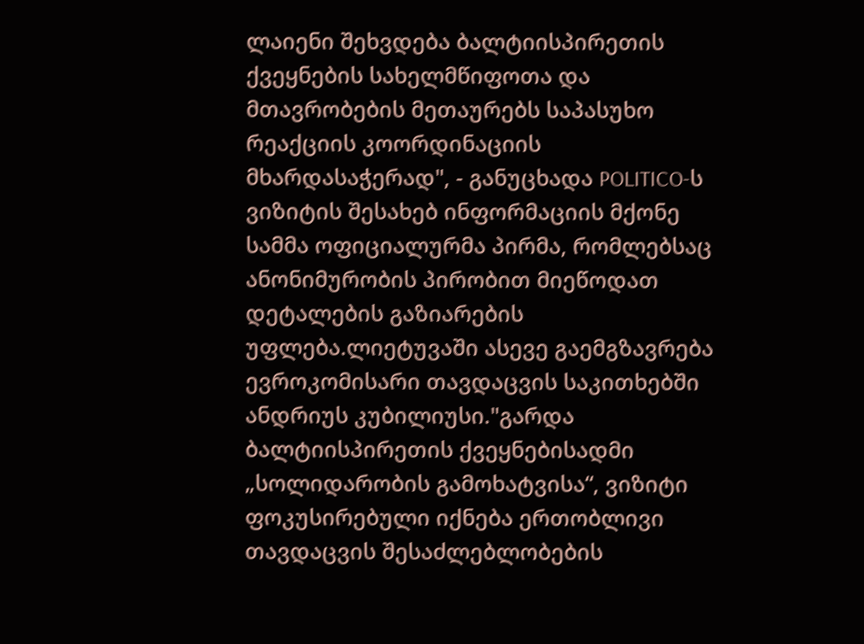ლაიენი შეხვდება ბალტიისპირეთის ქვეყნების სახელმწიფოთა და მთავრობების მეთაურებს საპასუხო რეაქციის კოორდინაციის მხარდასაჭერად", - განუცხადა POLITICO-ს ვიზიტის შესახებ ინფორმაციის მქონე სამმა ოფიციალურმა პირმა, რომლებსაც ანონიმურობის პირობით მიეწოდათ დეტალების გაზიარების უფლება.ლიეტუვაში ასევე გაემგზავრება ევროკომისარი თავდაცვის საკითხებში ანდრიუს კუბილიუსი."გარდა ბალტიისპირეთის ქვეყნებისადმი „სოლიდარობის გამოხატვისა“, ვიზიტი ფოკუსირებული იქნება ერთობლივი თავდაცვის შესაძლებლობების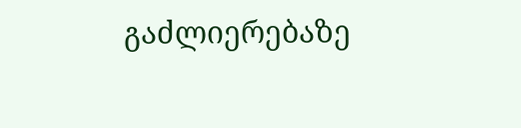გაძლიერებაზე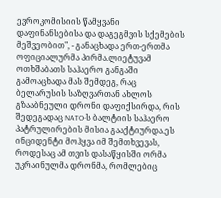ევროკომისიის წამყვანი დაფინანსებისა და დაგეგმვის სქემების მეშვეობით", - განაცხადა ერთ-ერთმა ოფიციალურმა პირმა.ლიეტუვამ ოთხშაბათს საჰაერო განგაში გამოაცხადა მას შემდეგ, რაც ბელარუსის საზღვართან ახლოს გზააბნეული დრონი დაფიქსირდა, რის შედეგადაც NATO-ს ბალტიის საჰაერო პატრულირების მისია გააქტიურდა.ეს ინციდენტი მოჰყვა იმ შემთხვევას, როდესაც ამ თვის დასაწყისში ორმა უკრაინულმა დრონმა, რომლებიც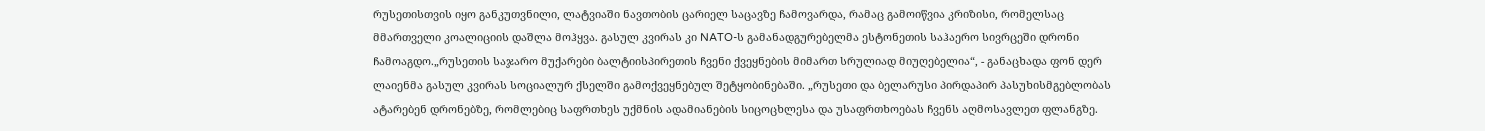რუსეთისთვის იყო განკუთვნილი, ლატვიაში ნავთობის ცარიელ საცავზე ჩამოვარდა, რამაც გამოიწვია კრიზისი, რომელსაც მმართველი კოალიციის დაშლა მოჰყვა. გასულ კვირას კი NATO-ს გამანადგურებელმა ესტონეთის საჰაერო სივრცეში დრონი ჩამოაგდო.„რუსეთის საჯარო მუქარები ბალტიისპირეთის ჩვენი ქვეყნების მიმართ სრულიად მიუღებელია“, - განაცხადა ფონ დერ ლაიენმა გასულ კვირას სოციალურ ქსელში გამოქვეყნებულ შეტყობინებაში. „რუსეთი და ბელარუსი პირდაპირ პასუხისმგებლობას ატარებენ დრონებზე, რომლებიც საფრთხეს უქმნის ადამიანების სიცოცხლესა და უსაფრთხოებას ჩვენს აღმოსავლეთ ფლანგზე.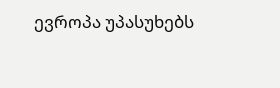ევროპა უპასუხებს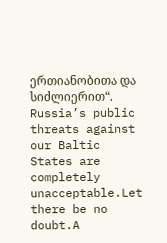ერთიანობითა და სიძლიერით“. Russia’s public threats against our Baltic States are completely unacceptable.Let there be no doubt.A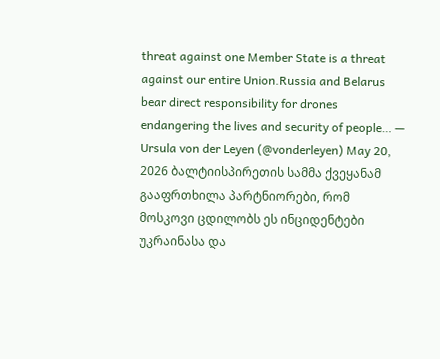threat against one Member State is a threat against our entire Union.Russia and Belarus bear direct responsibility for drones endangering the lives and security of people… — Ursula von der Leyen (@vonderleyen) May 20, 2026 ბალტიისპირეთის სამმა ქვეყანამ გააფრთხილა პარტნიორები, რომ მოსკოვი ცდილობს ეს ინციდენტები უკრაინასა და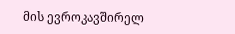მის ევროკავშირელ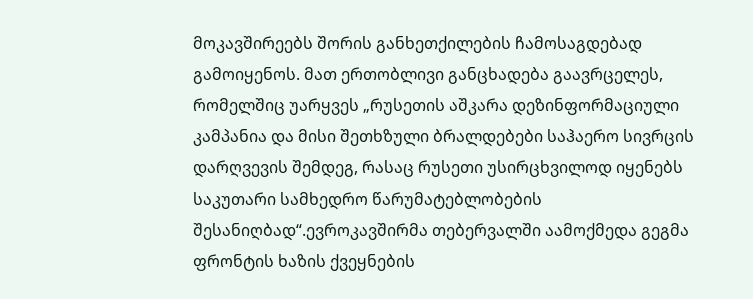მოკავშირეებს შორის განხეთქილების ჩამოსაგდებად გამოიყენოს. მათ ერთობლივი განცხადება გაავრცელეს, რომელშიც უარყვეს „რუსეთის აშკარა დეზინფორმაციული კამპანია და მისი შეთხზული ბრალდებები საჰაერო სივრცის დარღვევის შემდეგ, რასაც რუსეთი უსირცხვილოდ იყენებს საკუთარი სამხედრო წარუმატებლობების შესანიღბად“.ევროკავშირმა თებერვალში აამოქმედა გეგმა ფრონტის ხაზის ქვეყნების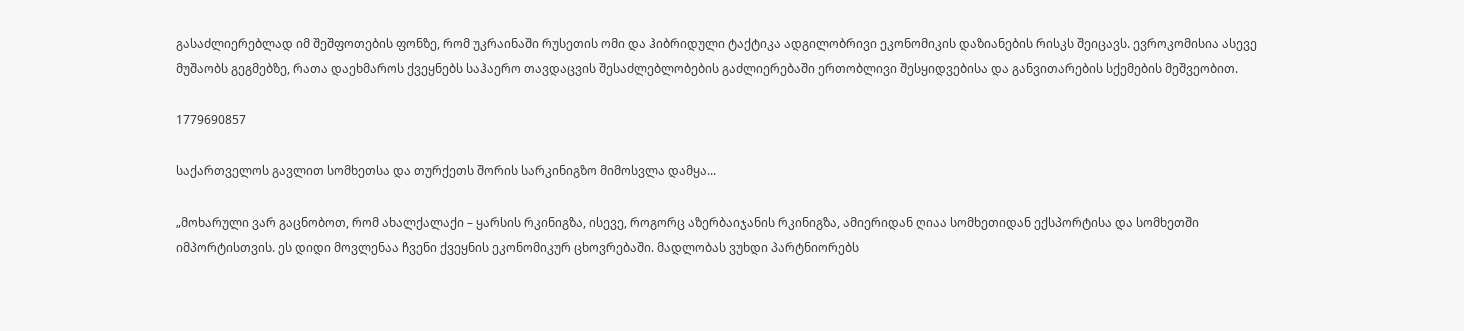გასაძლიერებლად იმ შეშფოთების ფონზე, რომ უკრაინაში რუსეთის ომი და ჰიბრიდული ტაქტიკა ადგილობრივი ეკონომიკის დაზიანების რისკს შეიცავს. ევროკომისია ასევე მუშაობს გეგმებზე, რათა დაეხმაროს ქვეყნებს საჰაერო თავდაცვის შესაძლებლობების გაძლიერებაში ერთობლივი შესყიდვებისა და განვითარების სქემების მეშვეობით.

1779690857

საქართველოს გავლით სომხეთსა და თურქეთს შორის სარკინიგზო მიმოსვლა დამყა...

„მოხარული ვარ გაცნობოთ, რომ ახალქალაქი – ყარსის რკინიგზა, ისევე, როგორც აზერბაიჯანის რკინიგზა, ამიერიდან ღიაა სომხეთიდან ექსპორტისა და სომხეთში იმპორტისთვის. ეს დიდი მოვლენაა ჩვენი ქვეყნის ეკონომიკურ ცხოვრებაში. მადლობას ვუხდი პარტნიორებს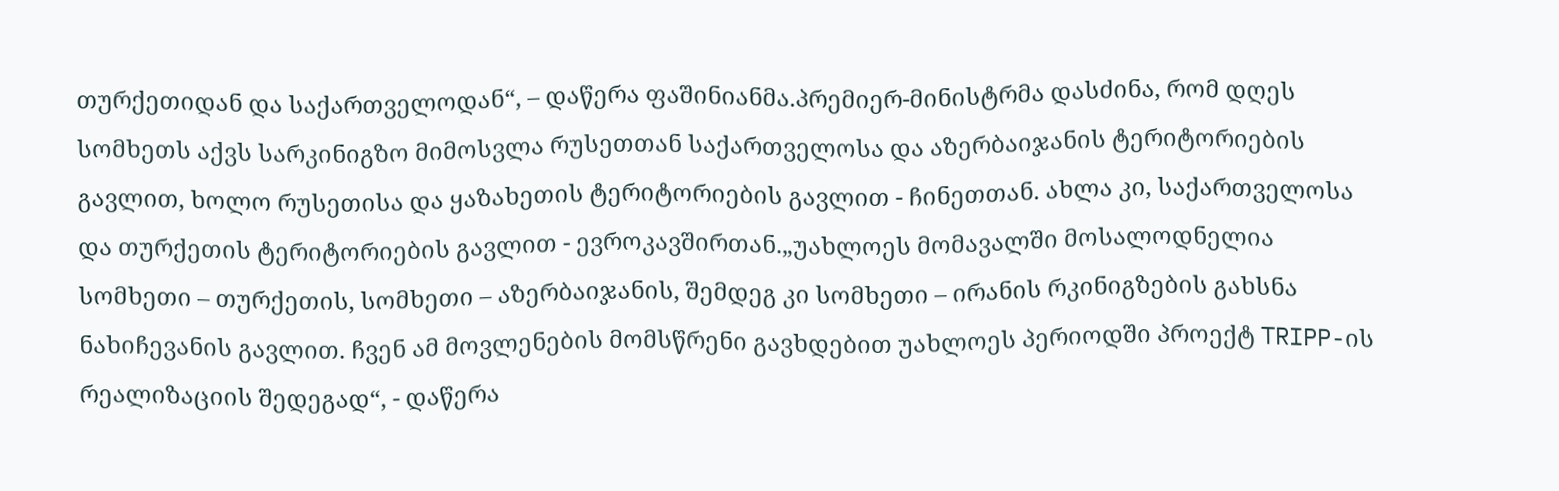თურქეთიდან და საქართველოდან“, – დაწერა ფაშინიანმა.პრემიერ-მინისტრმა დასძინა, რომ დღეს სომხეთს აქვს სარკინიგზო მიმოსვლა რუსეთთან საქართველოსა და აზერბაიჯანის ტერიტორიების გავლით, ხოლო რუსეთისა და ყაზახეთის ტერიტორიების გავლით - ჩინეთთან. ახლა კი, საქართველოსა და თურქეთის ტერიტორიების გავლით - ევროკავშირთან.„უახლოეს მომავალში მოსალოდნელია სომხეთი – თურქეთის, სომხეთი – აზერბაიჯანის, შემდეგ კი სომხეთი – ირანის რკინიგზების გახსნა ნახიჩევანის გავლით. ჩვენ ამ მოვლენების მომსწრენი გავხდებით უახლოეს პერიოდში პროექტ TRIPP-ის რეალიზაციის შედეგად“, - დაწერა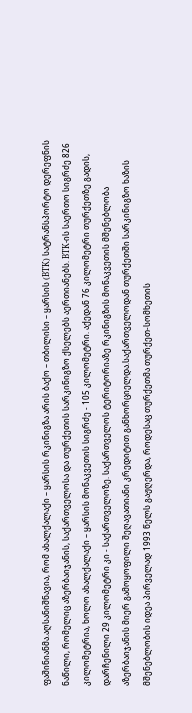ფაშინიანმა.აღსანიშნავია, რომ ახალქალაქი – ყარსის რკინიგზა არის ბაქო – თბილისი – ყარსის (BTK) სატრანსპორტო დერეფნის ნაწილი, რომელიც აზერბაიჯანის, საქართველოსა და თურქეთის სარკინიგზო ქსელებს აერთიანებს. BTK-ის საერთო სიგრძე 826 კილომეტრია, ხოლო ახალქალაქი – ყარსის მონაკვეთის სიგრძე - 105 კილომეტრი. აქედან 76 კილომეტრი თურქეთზე გადის, დარჩენილი 29 კილომეტრი კი - საქართველოზე. საქართველოს ტერიტორიაზე რკინიგზის მონაკვეთის მშენებლობა აზერბაიჯანის მიერ გამოყოფილი შეღავათიანი კრედიტით განხორციელდა.საქართველოდან თურქეთში სარკინიგზო ხაზის მშენებლობის იდეა პირველად 1993 წელს გაჟღერდა, როდესაც თურქეთმა თურქეთ-სომხეთის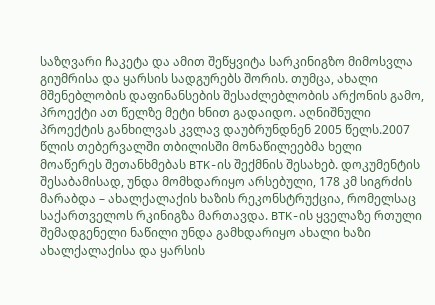საზღვარი ჩაკეტა და ამით შეწყვიტა სარკინიგზო მიმოსვლა გიუმრისა და ყარსის სადგურებს შორის. თუმცა, ახალი მშენებლობის დაფინანსების შესაძლებლობის არქონის გამო, პროექტი ათ წელზე მეტი ხნით გადაიდო. აღნიშნული პროექტის განხილვას კვლავ დაუბრუნდნენ 2005 წელს.2007 წლის თებერვალში თბილისში მონაწილეებმა ხელი მოაწერეს შეთანხმებას BTK-ის შექმნის შესახებ. დოკუმენტის შესაბამისად, უნდა მომხდარიყო არსებული, 178 კმ სიგრძის მარაბდა – ახალქალაქის ხაზის რეკონსტრუქცია, რომელსაც საქართველოს რკინიგზა მართავდა. BTK-ის ყველაზე რთული შემადგენელი ნაწილი უნდა გამხდარიყო ახალი ხაზი ახალქალაქისა და ყარსის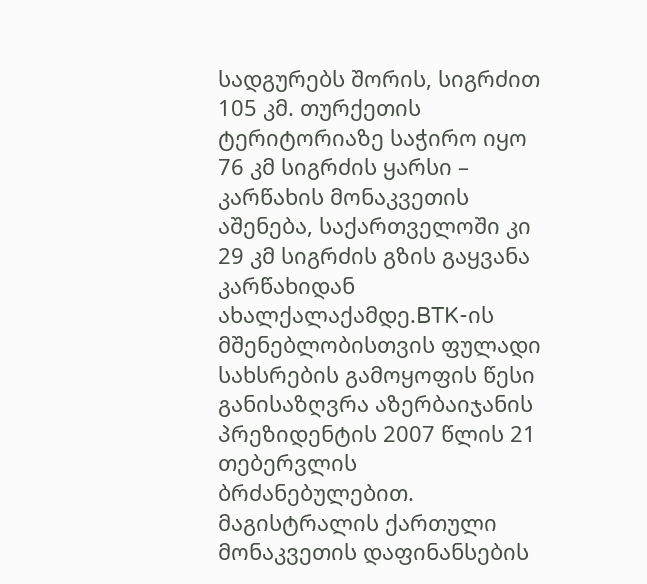სადგურებს შორის, სიგრძით 105 კმ. თურქეთის ტერიტორიაზე საჭირო იყო 76 კმ სიგრძის ყარსი – კარწახის მონაკვეთის აშენება, საქართველოში კი 29 კმ სიგრძის გზის გაყვანა კარწახიდან ახალქალაქამდე.BTK-ის მშენებლობისთვის ფულადი სახსრების გამოყოფის წესი განისაზღვრა აზერბაიჯანის პრეზიდენტის 2007 წლის 21 თებერვლის ბრძანებულებით. მაგისტრალის ქართული მონაკვეთის დაფინანსების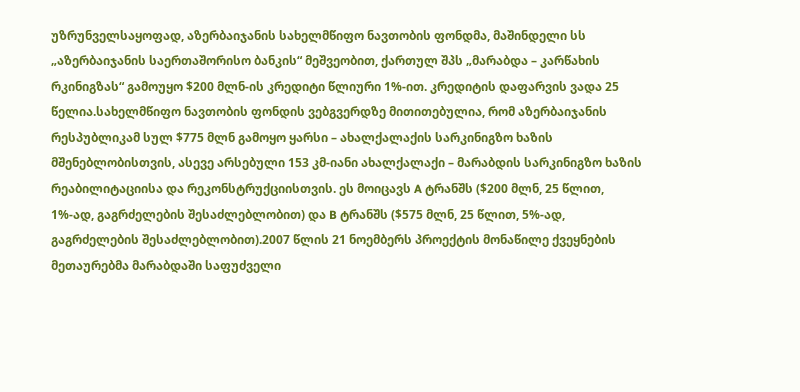უზრუნველსაყოფად, აზერბაიჯანის სახელმწიფო ნავთობის ფონდმა, მაშინდელი სს „აზერბაიჯანის საერთაშორისო ბანკის“ მეშვეობით, ქართულ შპს „მარაბდა – კარწახის რკინიგზას“ გამოუყო $200 მლნ-ის კრედიტი წლიური 1%-ით. კრედიტის დაფარვის ვადა 25 წელია.სახელმწიფო ნავთობის ფონდის ვებგვერდზე მითითებულია, რომ აზერბაიჯანის რესპუბლიკამ სულ $775 მლნ გამოყო ყარსი – ახალქალაქის სარკინიგზო ხაზის მშენებლობისთვის, ასევე არსებული 153 კმ-იანი ახალქალაქი – მარაბდის სარკინიგზო ხაზის რეაბილიტაციისა და რეკონსტრუქციისთვის. ეს მოიცავს A ტრანშს ($200 მლნ, 25 წლით, 1%-ად, გაგრძელების შესაძლებლობით) და B ტრანშს ($575 მლნ, 25 წლით, 5%-ად, გაგრძელების შესაძლებლობით).2007 წლის 21 ნოემბერს პროექტის მონაწილე ქვეყნების მეთაურებმა მარაბდაში საფუძველი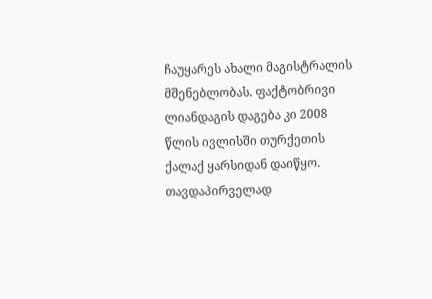ჩაუყარეს ახალი მაგისტრალის მშენებლობას. ფაქტობრივი ლიანდაგის დაგება კი 2008 წლის ივლისში თურქეთის ქალაქ ყარსიდან დაიწყო. თავდაპირველად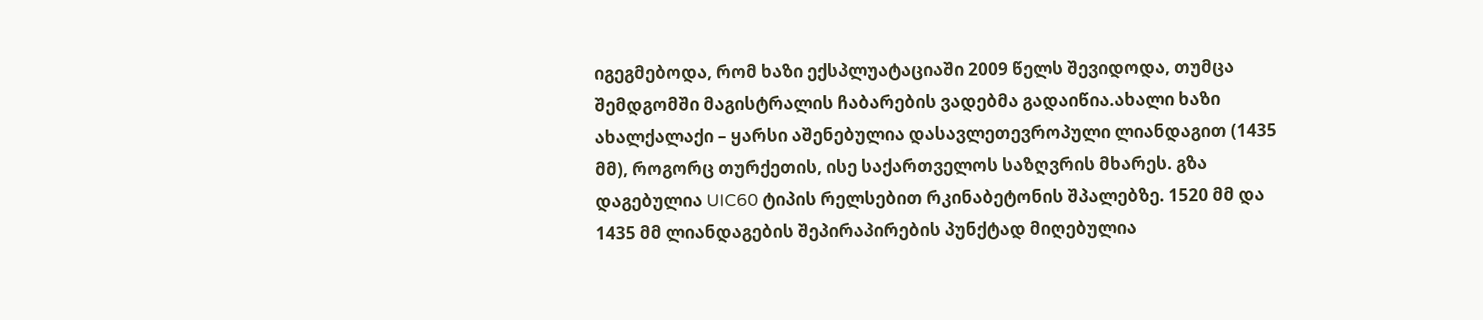იგეგმებოდა, რომ ხაზი ექსპლუატაციაში 2009 წელს შევიდოდა, თუმცა შემდგომში მაგისტრალის ჩაბარების ვადებმა გადაიწია.ახალი ხაზი ახალქალაქი – ყარსი აშენებულია დასავლეთევროპული ლიანდაგით (1435 მმ), როგორც თურქეთის, ისე საქართველოს საზღვრის მხარეს. გზა დაგებულია UIC60 ტიპის რელსებით რკინაბეტონის შპალებზე. 1520 მმ და 1435 მმ ლიანდაგების შეპირაპირების პუნქტად მიღებულია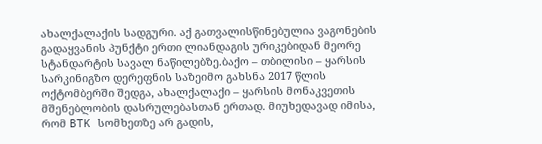ახალქალაქის სადგური. აქ გათვალისწინებულია ვაგონების გადაყვანის პუნქტი ერთი ლიანდაგის ურიკებიდან მეორე სტანდარტის სავალ ნაწილებზე.ბაქო – თბილისი – ყარსის სარკინიგზო დერეფნის საზეიმო გახსნა 2017 წლის ოქტომბერში შედგა, ახალქალაქი – ყარსის მონაკვეთის მშენებლობის დასრულებასთან ერთად. მიუხედავად იმისა, რომ BTK სომხეთზე არ გადის,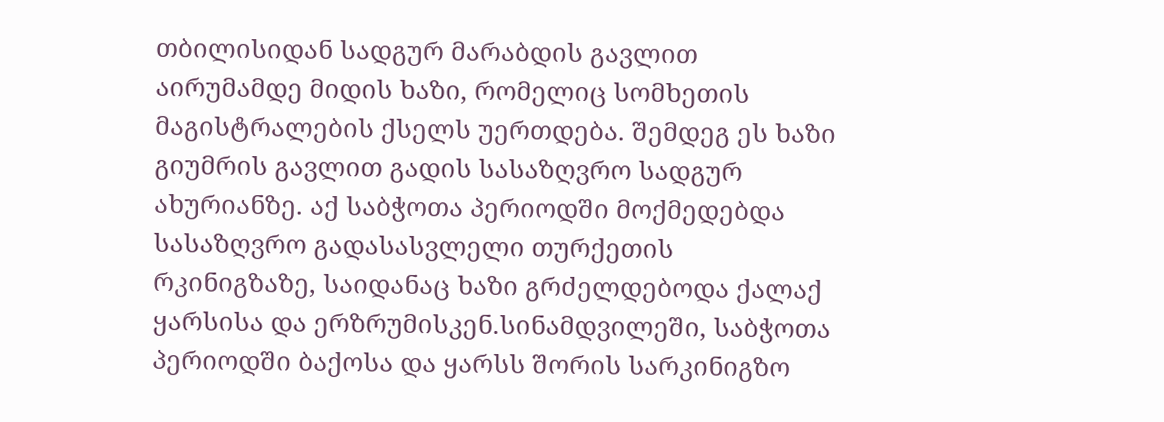თბილისიდან სადგურ მარაბდის გავლით აირუმამდე მიდის ხაზი, რომელიც სომხეთის მაგისტრალების ქსელს უერთდება. შემდეგ ეს ხაზი გიუმრის გავლით გადის სასაზღვრო სადგურ ახურიანზე. აქ საბჭოთა პერიოდში მოქმედებდა სასაზღვრო გადასასვლელი თურქეთის რკინიგზაზე, საიდანაც ხაზი გრძელდებოდა ქალაქ ყარსისა და ერზრუმისკენ.სინამდვილეში, საბჭოთა პერიოდში ბაქოსა და ყარსს შორის სარკინიგზო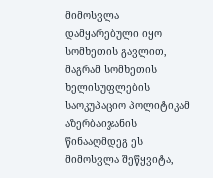მიმოსვლა დამყარებული იყო სომხეთის გავლით, მაგრამ სომხეთის ხელისუფლების საოკუპაციო პოლიტიკამ აზერბაიჯანის წინააღმდეგ ეს მიმოსვლა შეწყვიტა,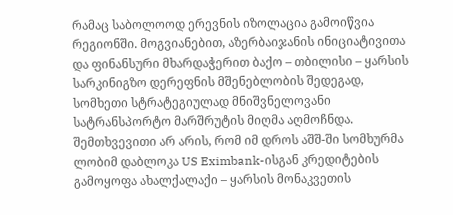რამაც საბოლოოდ ერევნის იზოლაცია გამოიწვია რეგიონში. მოგვიანებით, აზერბაიჯანის ინიციატივითა და ფინანსური მხარდაჭერით ბაქო – თბილისი – ყარსის სარკინიგზო დერეფნის მშენებლობის შედეგად, სომხეთი სტრატეგიულად მნიშვნელოვანი სატრანსპორტო მარშრუტის მიღმა აღმოჩნდა. შემთხვევითი არ არის, რომ იმ დროს აშშ-ში სომხურმა ლობიმ დაბლოკა US Eximbank-ისგან კრედიტების გამოყოფა ახალქალაქი – ყარსის მონაკვეთის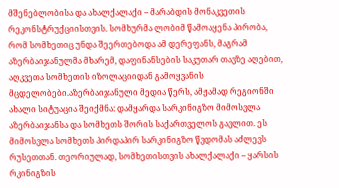მშენებლობისა და ახალქალაქი – მარაბდის მონაკვეთის რეკონსტრუქციისთვის. სომხურმა ლობიმ წამოაყენა პირობა, რომ სომხეთიც უნდა შეერთებოდა ამ დერეფანს, მაგრამ აზერბაიჯანულმა მხარემ, დაფინანსების საკუთარ თავზე აღებით, აღკვეთა სომხეთის იზოლაციიდან გამოყვანის მცდელობები.აზერბაიჯანული მედია წერს, ამჟამად რეგიონში ახალი სიტუაცია შეიქმნა: დამყარდა სარკინიგზო მიმოსვლა აზერბაიჯანსა და სომხეთს შორის საქართველოს გავლით. ეს მიმოსვლა სომხეთს პირდაპირ სარკინიგზო წვდომას აძლევს რუსეთთან. თეორიულად, სომხეთისთვის ახალქალაქი – ყარსის რკინიგზის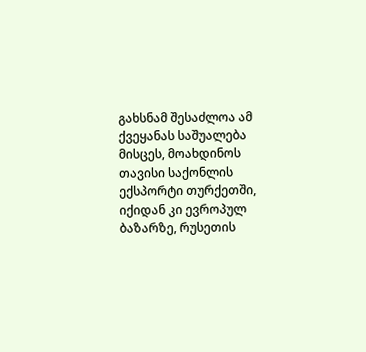გახსნამ შესაძლოა ამ ქვეყანას საშუალება მისცეს, მოახდინოს თავისი საქონლის ექსპორტი თურქეთში, იქიდან კი ევროპულ ბაზარზე, რუსეთის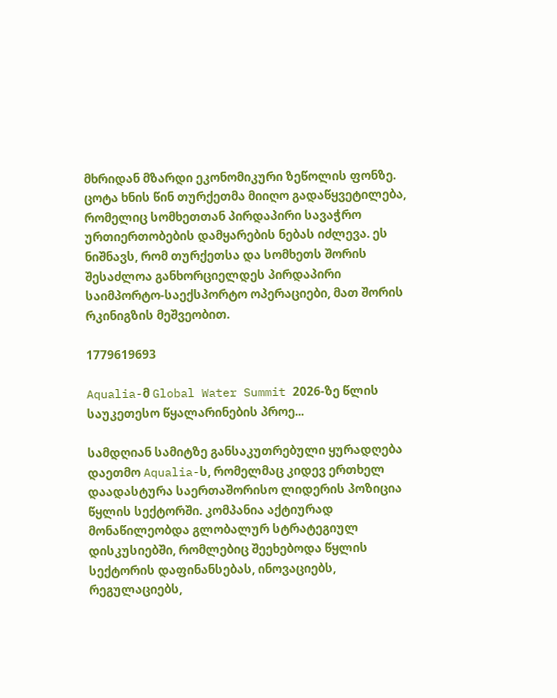მხრიდან მზარდი ეკონომიკური ზეწოლის ფონზე. ცოტა ხნის წინ თურქეთმა მიიღო გადაწყვეტილება, რომელიც სომხეთთან პირდაპირი სავაჭრო ურთიერთობების დამყარების ნებას იძლევა. ეს ნიშნავს, რომ თურქეთსა და სომხეთს შორის შესაძლოა განხორციელდეს პირდაპირი საიმპორტო-საექსპორტო ოპერაციები, მათ შორის რკინიგზის მეშვეობით.

1779619693

Aqualia-მ Global Water Summit 2026-ზე წლის საუკეთესო წყალარინების პროე...

სამდღიან სამიტზე განსაკუთრებული ყურადღება დაეთმო Aqualia-ს, რომელმაც კიდევ ერთხელ დაადასტურა საერთაშორისო ლიდერის პოზიცია წყლის სექტორში. კომპანია აქტიურად მონაწილეობდა გლობალურ სტრატეგიულ დისკუსიებში, რომლებიც შეეხებოდა წყლის სექტორის დაფინანსებას, ინოვაციებს, რეგულაციებს,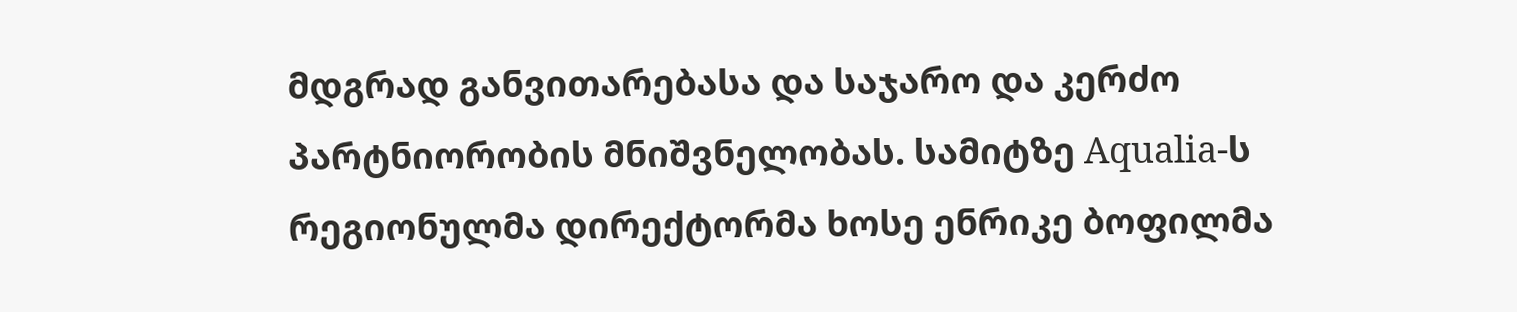მდგრად განვითარებასა და საჯარო და კერძო პარტნიორობის მნიშვნელობას. სამიტზე Aqualia-ს რეგიონულმა დირექტორმა ხოსე ენრიკე ბოფილმა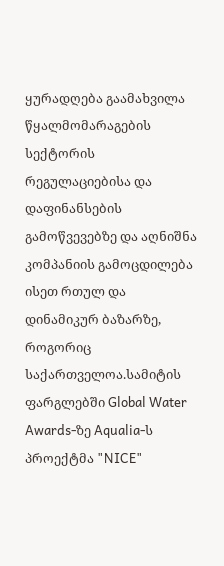ყურადღება გაამახვილა წყალმომარაგების სექტორის რეგულაციებისა და დაფინანსების გამოწვევებზე და აღნიშნა კომპანიის გამოცდილება ისეთ რთულ და დინამიკურ ბაზარზე, როგორიც საქართველოა.სამიტის ფარგლებში Global Water Awards-ზე Aqualia-ს პროექტმა "NICE"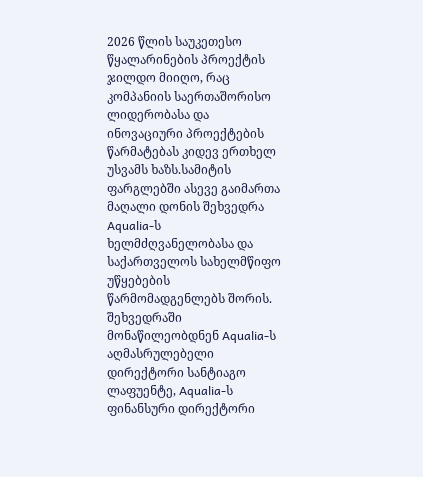2026 წლის საუკეთესო წყალარინების პროექტის ჯილდო მიიღო, რაც კომპანიის საერთაშორისო ლიდერობასა და ინოვაციური პროექტების წარმატებას კიდევ ერთხელ უსვამს ხაზს.სამიტის ფარგლებში ასევე გაიმართა მაღალი დონის შეხვედრა Aqualia-ს ხელმძღვანელობასა და საქართველოს სახელმწიფო უწყებების წარმომადგენლებს შორის. შეხვედრაში მონაწილეობდნენ Aqualia-ს აღმასრულებელი დირექტორი სანტიაგო ლაფუენტე, Aqualia-ს ფინანსური დირექტორი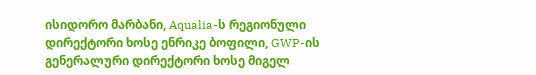ისიდორო მარბანი, Aqualia-ს რეგიონული დირექტორი ხოსე ენრიკე ბოფილი, GWP-ის გენერალური დირექტორი ხოსე მიგელ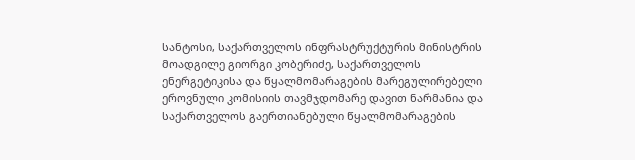სანტოსი, საქართველოს ინფრასტრუქტურის მინისტრის მოადგილე გიორგი კობერიძე, საქართველოს ენერგეტიკისა და წყალმომარაგების მარეგულირებელი ეროვნული კომისიის თავმჯდომარე დავით ნარმანია და საქართველოს გაერთიანებული წყალმომარაგების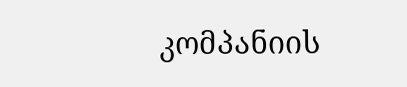კომპანიის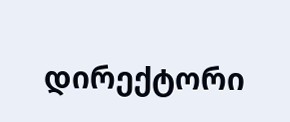დირექტორი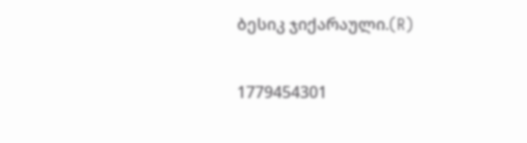ბესიკ ჯიქარაული.(R)

1779454301